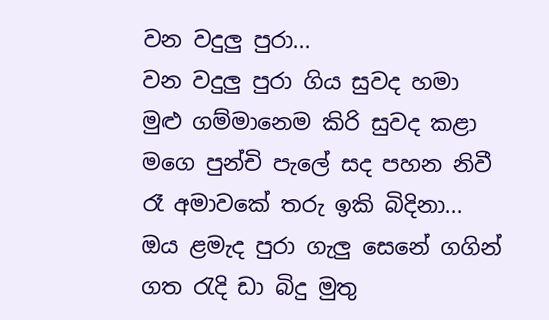වන වදුලු පුරා...
වන වදුලු පුරා ගිය සුවද හමා
මුළු ගම්මානෙම කිරි සුවද කළා
මගෙ පුන්චි පැලේ සද පහන නිවී
රෑ අමාවකේ තරු ඉකි බිදිනා...
ඔය ළමැද පුරා ගැලු සෙනේ ගගින්
ගත රැදි ඩා බිදු මුතු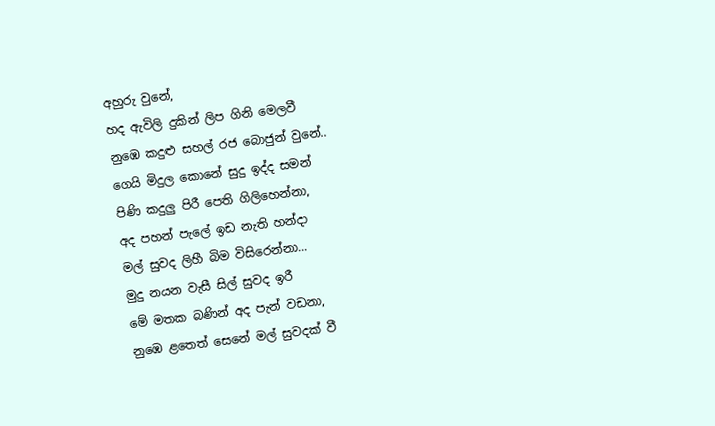අහුරු වුනේ,
හද ඇවිලි දුකින් ලිප ගිනි මෙලවී
නුඹෙ කදුළු සහල් රජ බොජුන් වුනේ..
ගෙයි මිදුල කොනේ සුදු ඉද්ද සමන්
පිණි කදුලු පිරී පෙති ගිලිහෙන්නා,
අද පහන් පැලේ ඉඩ නැති හන්දා
මල් සුවද ලිහී බිම විසිරෙන්නා...
මුදු නයන වැසී සිල් සුවද ඉරී
මේ මතක බණින් අද පැන් වඩනා,
නුඹෙ ළතෙත් සෙනේ මල් සුවදක් වී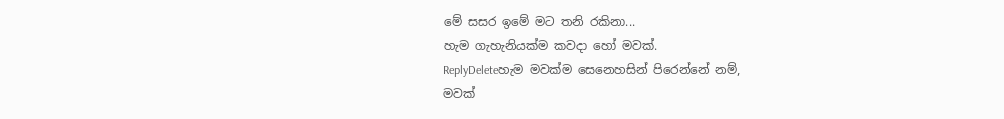මේ සසර ඉමේ මට තනි රකිනා...
හැම ගැහැනියක්ම කවදා හෝ මවක්.
ReplyDeleteහැම මවක්ම සෙනෙහසින් පිරෙන්නේ නම්,
මවක්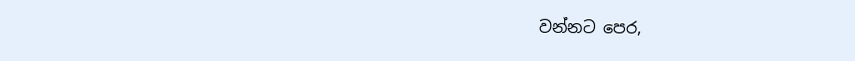වන්නට පෙර,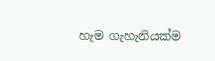හැම ගැහැනියක්ම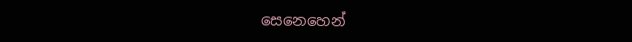සෙනෙහෙන්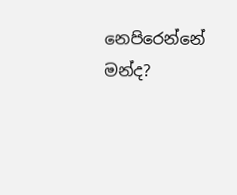නෙපිරෙන්නේ මන්ද?